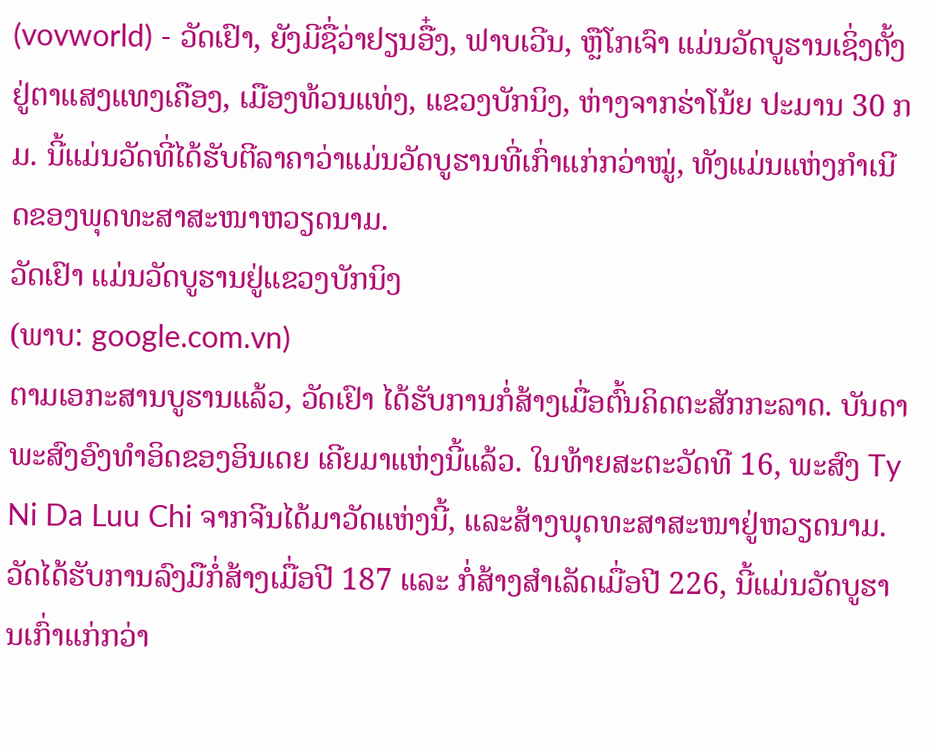(vovworld) - ວັດເຢົາ, ຍັງມີຊື່ວ່າຢຽນອື໋ງ, ຟາບເວີນ, ຫຼືໂກເຈົາ ແມ່ນວັດບູຮານເຊິ່ງຕັ້ງຢູ່ຕາແສງແທງເຄືອງ, ເມືອງທ້ວນແທ່ງ, ແຂວງບັກນິງ, ຫ່າງຈາກຮ່າໂນ້ຍ ປະມານ 30 ກມ. ນີ້ແມ່ນວັດທີ່ໄດ້ຮັບຕີລາຄາວ່າແມ່ນວັດບູຮານທີ່ເກົ່າແກ່ກວ່າໝູ່, ທັງແມ່ນແຫ່ງກຳເນີດຂອງພຸດທະສາສະໜາຫວຽດນາມ.
ວັດເຢົາ ແມ່ນວັດບູຮານຢູ່ແຂວງບັກນິງ
(ພາບ: google.com.vn)
ຕາມເອກະສານບູຮານແລ້ວ, ວັດເຢົາ ໄດ້ຮັບການກໍ່ສ້າງເມື່ອຕົ້ນຄິດຕະສັກກະລາດ. ບັນດາພະສົງອົງທຳອິດຂອງອິນເດຍ ເຄີຍມາແຫ່ງນີ້ແລ້ວ. ໃນທ້າຍສະຕະວັດທີ 16, ພະສົງ Ty Ni Da Luu Chi ຈາກຈີນໄດ້ມາວັດແຫ່ງນີ້, ແລະສ້າງພຸດທະສາສະໜາຢູ່ຫວຽດນາມ. ວັດໄດ້ຮັບການລົງມືກໍ່ສ້າງເມື່ອປີ 187 ແລະ ກໍ່ສ້າງສຳເລັດເມື່ອປີ 226, ນີ້ແມ່ນວັດບູຮານເກົ່າແກ່ກວ່າ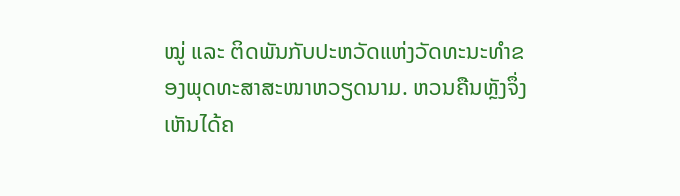ໝູ່ ແລະ ຕິດພັນກັບປະຫວັດແຫ່ງວັດທະນະທຳຂອງພຸດທະສາສະໜາຫວຽດນາມ. ຫວນຄືນຫຼັງຈຶ່ງເຫັນໄດ້ຄ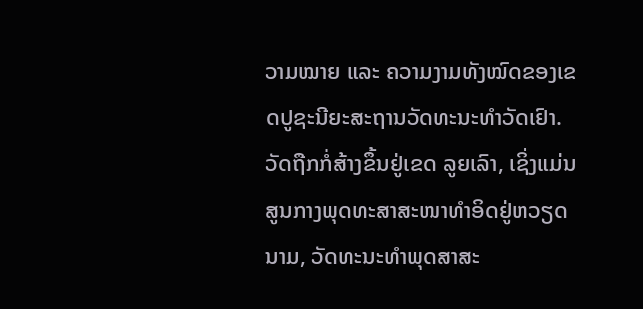ວາມໝາຍ ແລະ ຄວາມງາມທັງໝົດຂອງເຂດປູຊະນີຍະສະຖານວັດທະນະທຳວັດເຢົາ. ວັດຖືກກໍ່ສ້າງຂຶ້ນຢູ່ເຂດ ລູຍເລົາ, ເຊິ່ງແມ່ນສູນກາງພຸດທະສາສະໜາທຳອິດຢູ່ຫວຽດນາມ, ວັດທະນະທຳພຸດສາສະ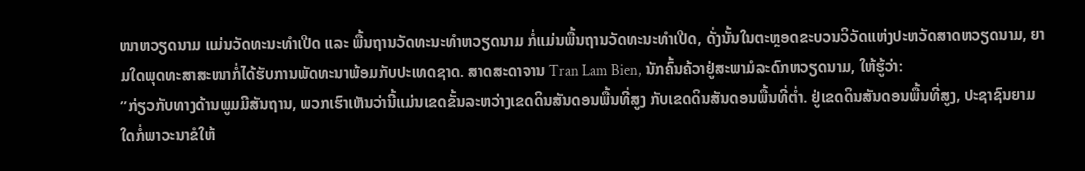ໜາຫວຽດນາມ ແມ່ນວັດທະນະທຳເປີດ ແລະ ພື້ນຖານວັດທະນະທຳຫວຽດນາມ ກໍ່ແມ່ນພື້ນຖານວັດທະນະທຳເປີດ, ດັ່ງນັ້ນໃນຕະຫຼອດຂະບວນວິວັດແຫ່ງປະຫວັດສາດຫວຽດນາມ, ຍາມໃດພຸດທະສາສະໜາກໍ່ໄດ້ຮັບການພັດທະນາພ້ອມກັບປະເທດຊາດ. ສາດສະດາຈານ Tran Lam Bien, ນັກຄົ້ນຄ້ວາຢູ່ສະພາມໍລະດົກຫວຽດນາມ, ໃຫ້ຮູ້ວ່າ:
”ກ່ຽວກັບທາງດ້ານພູມມີສັນຖານ, ພວກເຮົາເຫັນວ່ານີ້ແມ່ນເຂດຂັ້ນລະຫວ່າງເຂດດິນສັນດອນພື້ນທີ່ສູງ ກັບເຂດດິນສັນດອນພື້ນທີ່ຕ່ຳ. ຢູ່ເຂດດິນສັນດອນພື້ນທີ່ສູງ, ປະຊາຊົນຍາມໃດກໍ່ພາວະນາຂໍໃຫ້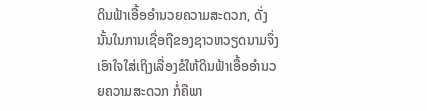ດິນຟ້າເອື້ອອຳນວຍຄວາມສະດວກ, ດັ່ງນັ້ນໃນການເຊື່ອຖືຂອງຊາວຫວຽດນາມຈຶ່ງເອົາໃຈໃສ່ເຖິງເລື່ອງຂໍໃຫ້ດິນຟ້າເອື້ອອຳນວຍຄວາມສະດວກ ກໍ່ຄືພາ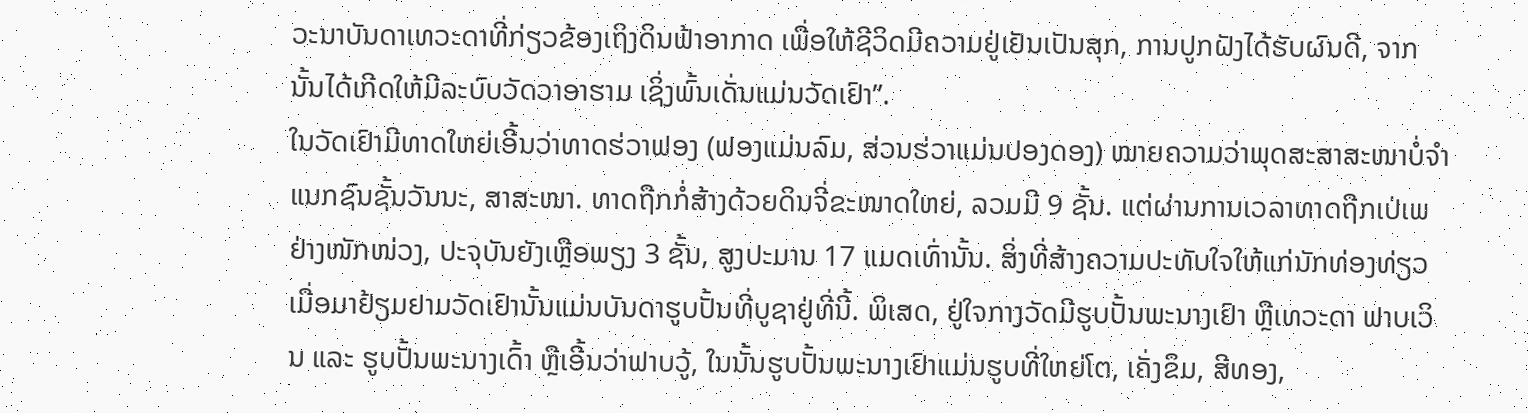ວະນາບັນດາເທວະດາທີ່ກ່ຽວຂ້ອງເຖິງດິນຟ້າອາກາດ ເພື່ອໃຫ້ຊີວິດມີຄວາມຢູ່ເຢັນເປັນສຸກ, ການປູກຝັງໄດ້ຮັບຜົນດີ, ຈາກນັ້ນໄດ້ເກີດໃຫ້ມີລະບົບວັດວາອາຮາມ ເຊິ່ງພົ້ນເດັ່ນແມ່ນວັດເຢົາ”.
ໃນວັດເຢົາມີທາດໃຫຍ່ເອີ້ນວ່າທາດຮ່ວາຟອງ (ຟອງແມ່ນລົມ, ສ່ວນຮ່ວາແມ່ນປອງດອງ) ໝາຍຄວາມວ່າພຸດສະສາສະໜາບໍ່ຈຳແນກຊົນຊັ້ນວັນນະ, ສາສະໜາ. ທາດຖືກກໍ່ສ້າງດ້ວຍດິນຈີ່ຂະໜາດໃຫຍ່, ລວມມີ 9 ຊັ້ນ. ແຕ່ຜ່ານການເວລາທາດຖືກເປ່ເພຢ່າງໜັກໜ່ວງ, ປະຈຸບັນຍັງເຫຼືອພຽງ 3 ຊັ້ນ, ສູງປະມານ 17 ແມດເທົ່ານັ້ນ. ສິ່ງທີ່ສ້າງຄວາມປະທັບໃຈໃຫ້ແກ່ນັກທ່ອງທ່ຽວເມື່ອມາຢ້ຽມຢາມວັດເຢົານັ້ນແມ່ນບັນດາຮູບປັ້ນທີ່ບູຊາຢູ່ທີ່ນີ້. ພິເສດ, ຢູ່ໃຈກາງວັດມີຮູບປັ້ນພະນາງເຢົາ ຫຼືເທວະດາ ຟາບເວິນ ແລະ ຮູບປັ້ນພະນາງເດົ້າ ຫຼືເອີ້ນວ່າຟາບວູ້, ໃນນັ້ນຮູບປັ້ນພະນາງເຢົາແມ່ນຮູບທີ່ໃຫຍ່ໂຕ, ເຄັ່ງຂຶມ, ສີທອງ,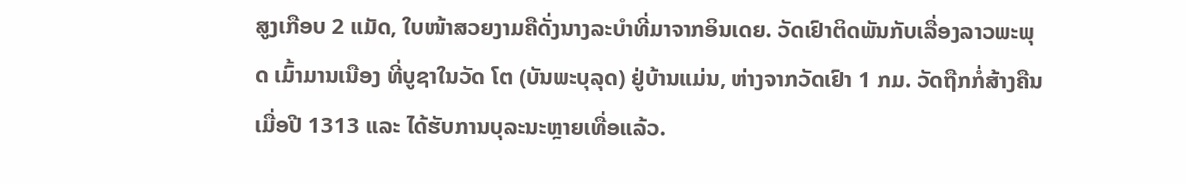ສູງເກືອບ 2 ແມັດ, ໃບໜ້າສວຍງາມຄືດັ່ງນາງລະບຳທີ່ມາຈາກອິນເດຍ. ວັດເຢົາຕິດພັນກັບເລື່ອງລາວພະພຸດ ເມົ້າມານເນືອງ ທີ່ບູຊາໃນວັດ ໂຕ (ບັນພະບຸລຸດ) ຢູ່ບ້ານແມ່ນ, ຫ່າງຈາກວັດເຢົາ 1 ກມ. ວັດຖືກກໍ່ສ້າງຄືນເມື່ອປີ 1313 ແລະ ໄດ້ຮັບການບຸລະນະຫຼາຍເທື່ອແລ້ວ.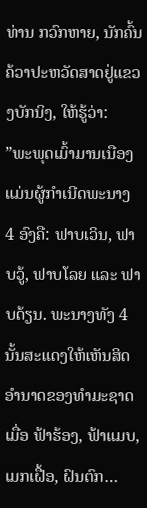ທ່ານ ກວົກຫາຍ, ນັກຄົ້ນຄ້ວາປະຫວັດສາດຢູ່ແຂວງບັກນິງ, ໃຫ້ຮູ້ວ່າ:
”ພະພຸດເມົ້າມານເນືອງ ແມ່ນຜູ້ກຳເນີດພະນາງ 4 ອົງຄື: ຟາບເວິນ, ຟາບວູ້, ຟາບໂລຍ ແລະ ຟາບດ້ຽນ. ພະນາງທັງ 4 ນັ້ນສະແດງໃຫ້ເຫັນສິດອຳນາດຂອງທຳມະຊາດເມື່ອ ຟ້າຮ້ອງ, ຟ້າແມບ, ເມກເຝື້ອ, ຝົນຕົກ…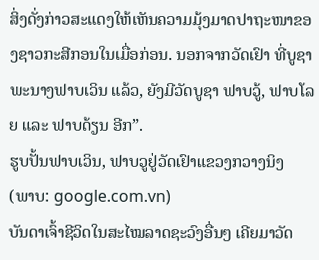ສິ່ງດັ່ງກ່າວສະແດງໃຫ້ເຫັນຄວາມມຸ້ງມາດປາຖະໜາຂອງຊາວກະສີກອນໃນເມື່ອກ່ອນ. ນອກຈາກວັດເຢົາ ທີ່ບູຊາພະນາງຟາບເວິນ ແລ້ວ, ຍັງມີວັດບູຊາ ຟາບວູ້, ຟາບໂລຍ ແລະ ຟາບດ້ຽນ ອີກ”.
ຮູບປັ້ນຟາບເວິນ, ຟາບວູຢູ່ວັດເຢົາແຂວງກວາງນິງ
(ພາບ: google.com.vn)
ບັນດາເຈົ້າຊີວິດໃນສະໄໝລາດຊະວົງອື່ນໆ ເຄີຍມາວັດ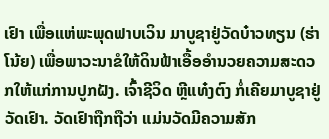ເຢົາ ເພື່ອແຫ່ພະພຸດຟາບເວິນ ມາບູຊາຢູ່ວັດບ໋າວທຽນ (ຮ່າໂນ້ຍ) ເພື່ອພາວະນາຂໍໃຫ້ດິນຟ້າເອື້ອອຳນວຍຄວາມສະດວກໃຫ້ແກ່ການປູກຝັງ. ເຈົ້າຊີວິດ ຫຼີແທ໋ງຕົງ ກໍ່ເຄີຍມາບູຊາຢູ່ວັດເຢົາ. ວັດເຢົາຖືກຖືວ່າ ແມ່ນວັດມີຄວາມສັກ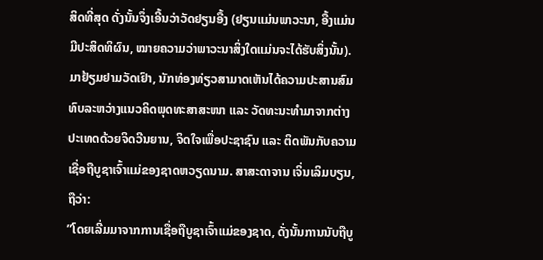ສິດທີ່ສຸດ ດັ່ງນັ້ນຈຶ່ງເອີ້ນວ່າວັດຢຽນອື້ງ (ຢຽນແມ່ນພາວະນາ, ອື້ງແມ່ນມີປະສິດທິຜົນ, ໝາຍຄວາມວ່າພາວະນາສິ່ງໃດແມ່ນຈະໄດ້ຮັບສິ່ງນັ້ນ). ມາຢ້ຽມຢາມວັດເຢົາ, ນັກທ່ອງທ່ຽວສາມາດເຫັນໄດ້ຄວາມປະສານສົມທົບລະຫວ່າງແນວຄິດພຸດທະສາສະໜາ ແລະ ວັດທະນະທຳມາຈາກຕ່າງປະເທດດ້ວຍຈິດວີນຍານ, ຈິດໃຈເພື່ອປະຊາຊົນ ແລະ ຕິດພັນກັບຄວາມເຊື່ອຖືບູຊາເຈົ້າແມ່ຂອງຊາດຫວຽດນາມ. ສາສະດາຈານ ເຈິ່ນເລິມບຽນ, ຖືວ່າ:
”ໂດຍເລີ່ມມາຈາກການເຊື່ອຖືບູຊາເຈົ້າແມ່ຂອງຊາດ, ດັ່ງນັ້ນການນັບຖືບູ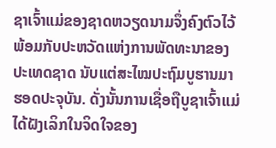ຊາເຈົ້າແມ່ຂອງຊາດຫວຽດນາມຈຶ່ງຄົງຕົວໄວ້ພ້ອມກັບປະຫວັດແຫ່ງການພັດທະນາຂອງປະເທດຊາດ ນັບແຕ່ສະໄໝປະຖົມບູຮານມາຮອດປະຈຸບັນ. ດັ່ງນັ້ນການເຊື່ອຖືບູຊາເຈົ້າແມ່ໄດ້ຝັງເລິກໃນຈິດໃຈຂອງ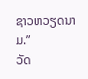ຊາວຫວຽດນາມ.”
ວັດ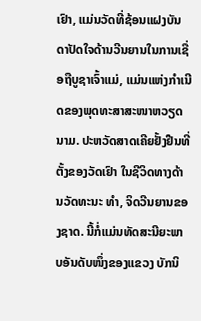ເຢົາ, ແມ່ນວັດທີ່ຊ້ອນແຝງບັນດາປັດໃຈດ້ານວີນຍານໃນການເຊື່ອຖືບູຊາເຈົ້າແມ່, ແມ່ນແຫ່ງກຳເນີດຂອງພຸດທະສາສະໜາຫວຽດນາມ. ປະຫວັດສາດເຄີຍຢັ້ງຢືນທີ່ຕັ້ງຂອງວັດເຢົາ ໃນຊີວິດທາງດ້ານວັດທະນະ ທຳ, ຈິດວີນຍານຂອງຊາດ. ນີ້ກໍ່ແມ່ນທັດສະນີຍະພາບອັນດັບໜຶ່ງຂອງແຂວງ ບັກນິ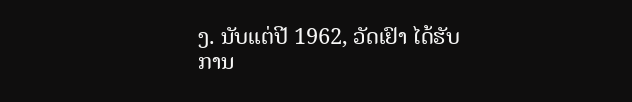ງ. ນັບແຕ່ປີ 1962, ວັດເຢົາ ໄດ້ຮັບການ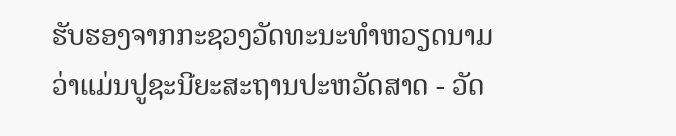ຮັບຮອງຈາກກະຊວງວັດທະນະທຳຫວຽດນາມວ່າແມ່ນປູຊະນີຍະສະຖານປະຫວັດສາດ - ວັດ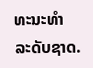ທະນະທຳ ລະດັບຊາດ.